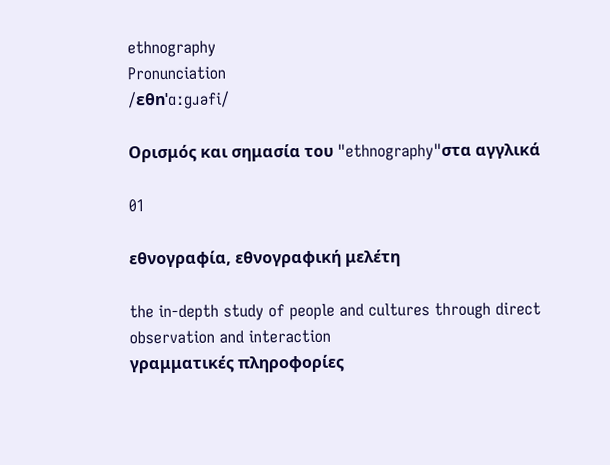ethnography
Pronunciation
/ɛθnˈɑːɡɹəfi/

Ορισμός και σημασία του "ethnography"στα αγγλικά

01

εθνογραφία, εθνογραφική μελέτη

the in-depth study of people and cultures through direct observation and interaction
γραμματικές πληροφορίες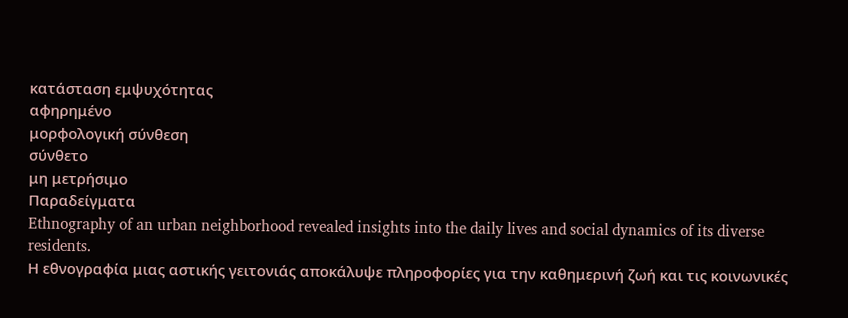κατάσταση εμψυχότητας
αφηρημένο
μορφολογική σύνθεση
σύνθετο
μη μετρήσιμο
Παραδείγματα
Ethnography of an urban neighborhood revealed insights into the daily lives and social dynamics of its diverse residents.
Η εθνογραφία μιας αστικής γειτονιάς αποκάλυψε πληροφορίες για την καθημερινή ζωή και τις κοινωνικές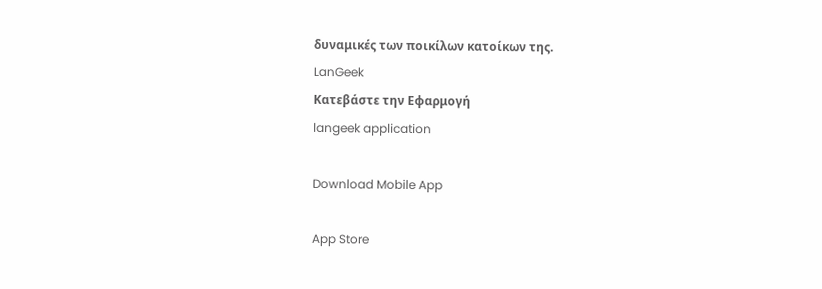δυναμικές των ποικίλων κατοίκων της.
LanGeek
Κατεβάστε την Εφαρμογή
langeek application

Download Mobile App

App Store